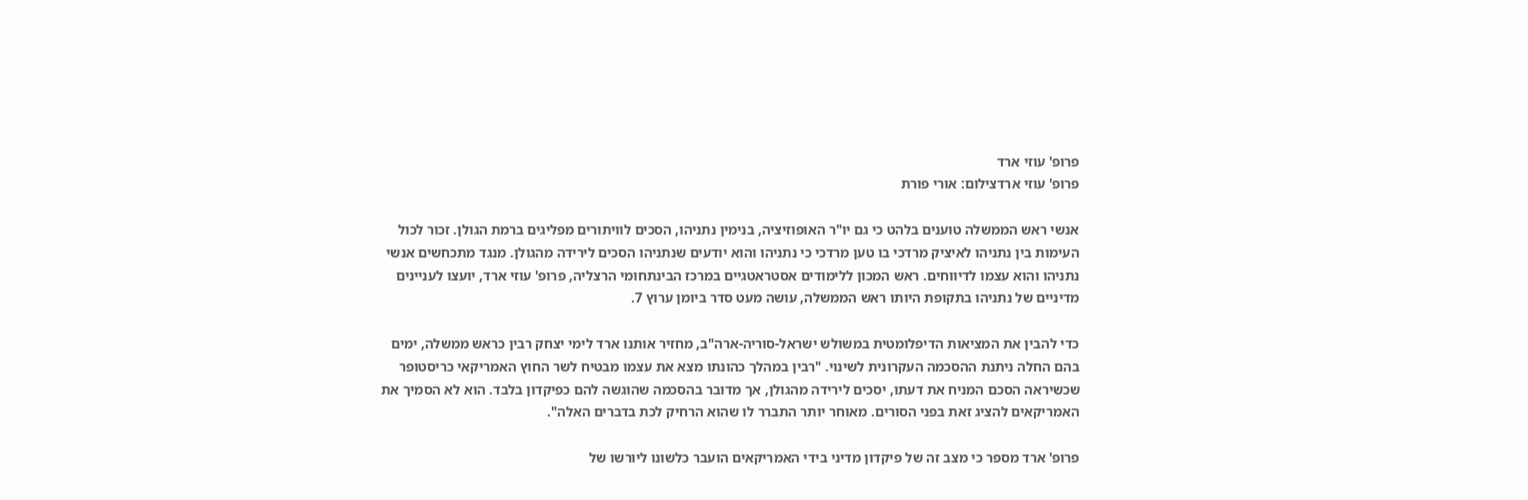פרופ' עוזי ארד
פרופ' עוזי ארדצילום: אורי פורת

אנשי ראש הממשלה טוענים בלהט כי גם יו"ר האופוזיציה, בנימין נתניהו, הסכים לוויתורים מפליגים ברמת הגולן. זכור לכול העימות בין נתניהו לאיציק מרדכי בו טען מרדכי כי נתניהו והוא יודעים שנתניהו הסכים לירידה מהגולן. מנגד מתכחשים אנשי נתניהו והוא עצמו לדיווחים. ראש המכון ללימודים אסטראטגיים במרכז הבינתחומי הרצליה, פרופ' עוזי ארד, יועצו לעניינים מדיניים של נתניהו בתקופת היותו ראש הממשלה, עושה מעט סדר ביומן ערוץ 7.

כדי להבין את המציאות הדיפלומטית במשולש ישראל-סוריה-ארה"ב, מחזיר אותנו ארד לימי יצחק רבין כראש ממשלה, ימים בהם החלה ניתנת ההסכמה העקרונית לשינוי. "רבין במהלך כהונתו מצא את עצמו מבטיח לשר החוץ האמריקאי כריסטופר שכשיראה הסכם המניח את דעתו, יסכים לירידה מהגולן, אך מדובר בהסכמה שהוגשה להם כפיקדון בלבד. הוא לא הסמיך את האמריקאים להציג זאת בפני הסורים. מאוחר יותר התברר לו שהוא הרחיק לכת בדברים האלה".

פרופ' ארד מספר כי מצב זה של פיקדון מדיני בידי האמריקאים הועבר כלשונו ליורשו של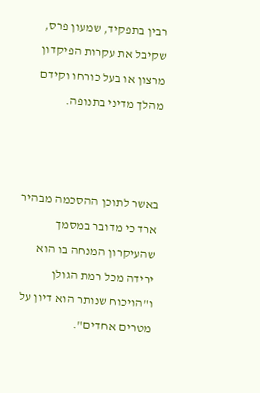רבין בתפקיד, שמעון פרס, שקיבל את עקרות הפיקדון מרצון או בעל כורחו וקידם מהלך מדיני בתנופה.



באשר לתוכן ההסכמה מבהיר ארד כי מדובר במסמך שהעיקרון המנחה בו הוא ירידה מכל רמת הגולן ו"הויכוח שנותר הוא דיון על מטרים אחדים".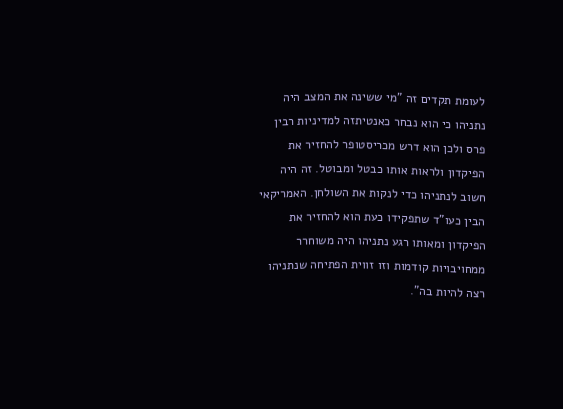לעומת תקדים זה "מי ששינה את המצב היה נתניהו כי הוא נבחר כאנטיתזה למדיניות רבין פרס ולכן הוא דרש מכריסטופר להחזיר את הפיקדון ולראות אותו כבטל ומבוטל. זה היה חשוב לנתניהו כדי לנקות את השולחן. האמריקאי הבין כעו"ד שתפקידו כעת הוא להחזיר את הפיקדון ומאותו רגע נתניהו היה משוחרר ממחויבויות קודמות וזו זווית הפתיחה שנתניהו רצה להיות בה".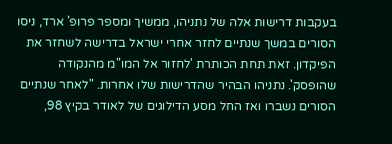בעקבות דרישות אלה של נתניהו, ממשיך ומספר פרופ' ארד, ניסו הסורים במשך שנתיים לחזר אחרי ישראל בדרישה לשחזר את הפיקדון. זאת תחת הכותרת 'לחזור אל המו"מ מהנקודה שהופסק'. נתניהו הבהיר שהדרישות שלו אחרות. "לאחר שנתיים הסורים נשברו ואז החל מסע הדילוגים של לאודר בקיץ 98,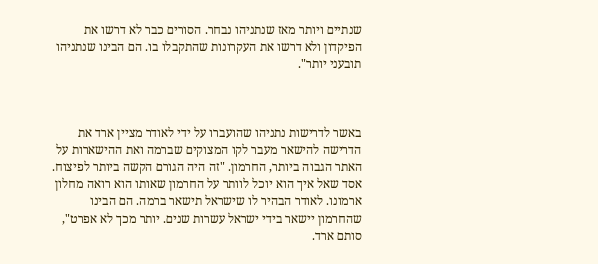שנתיים ויותר מאז שנתניהו נבחר. הסורים כבר לא דרשו את הפיקדון ולא דרשו את העקרונות שהתקבלו בו. הם הבינו שנתניהו תובעני יותר".



באשר לדרישות נתניהו שהועברו על ידי לאודר מציין ארד את הדרישה להישאר מעבר לקו המצוקים שברמה ואת ההישארות על האתר הגבוה ביותר, החרמון. "זה היה הגורם הקשה ביותר לפיצוח. אסד שאל איך הוא יוכל לוותר על החרמון שאותו הוא רואה מחלון ארמונו. לאודר הבהיר לו שישראל תישאר ברמה. הם הבינו שהחרמון יישאר בידי ישראל עשרות שנים. יותר מכך לא אפרט", סותם ארד.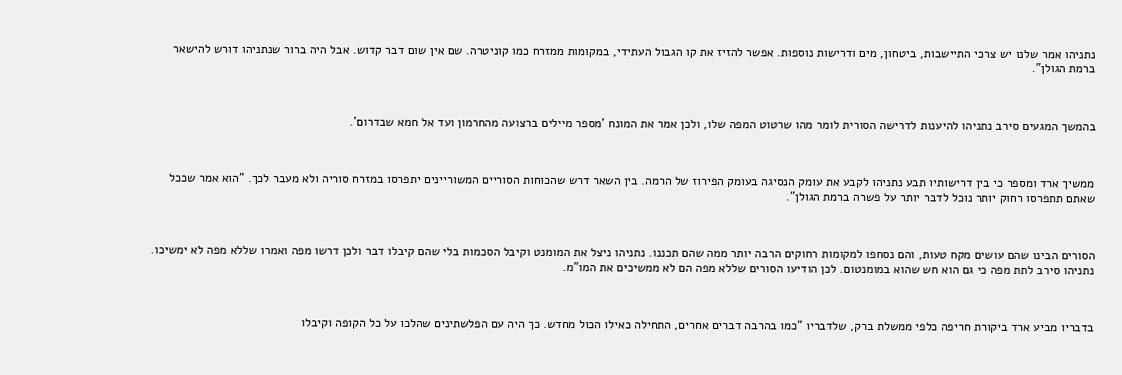נתניהו אמר שלנו יש צרכי התיישבות, ביטחון, מים ודרישות נוספות. אפשר להזיז את קו הגבול העתידי, במקומות ממזרח כמו קוניטרה. שם אין שום דבר קדוש. אבל היה ברור שנתניהו דורש להישאר ברמת הגולן".



בהמשך המגעים סירב נתניהו להיענות לדרישה הסורית לומר מהו שרטוט המפה שלו, ולכן אמר את המונח 'מספר מיילים ברצועה מהחרמון ועד אל חמא שבדרום'.



ממשיך ארד ומספר כי בין דרישותיו תבע נתניהו לקבע את עומק הנסיגה בעומק הפירוז של הרמה. בין השאר דרש שהכוחות הסוריים המשוריינים יתפרסו במזרח סוריה ולא מעבר לכך. "הוא אמר שככל שאתם תתפרסו רחוק יותר נוכל לדבר יותר על פשרה ברמת הגולן".



הסורים הבינו שהם עושים מקח טעות, והם נסחפו למקומות רחוקים הרבה יותר ממה שהם תכננו. נתניהו ניצל את המומנט וקיבל הסכמות בלי שהם קיבלו דבר ולכן דרשו מפה ואמרו שללא מפה לא ימשיכו. נתניהו סירב לתת מפה כי גם הוא חש שהוא במומנטום. לכן הודיעו הסורים שללא מפה הם לא ממשיכים את המו"מ.



בדבריו מביע ארד ביקורת חריפה כלפי ממשלת ברק, שלדבריו "כמו בהרבה דברים אחרים, התחילה כאילו הכול מחדש. כך היה עם הפלשתינים שהלכו על כל הקופה וקיבלו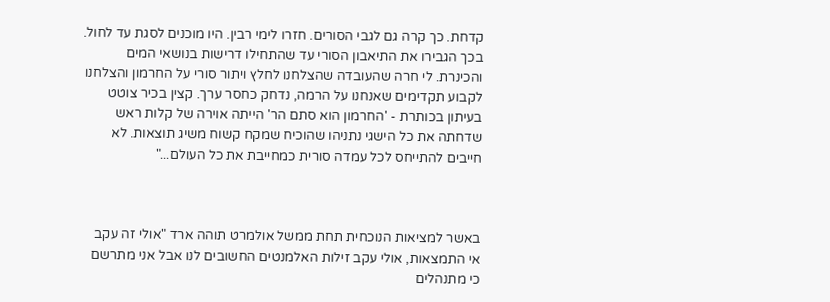קדחת. כך קרה גם לגבי הסורים. חזרו לימי רבין. היו מוכנים לסגת עד לחול. בכך הגבירו את התיאבון הסורי עד שהתחילו דרישות בנושאי המים והכינרת. לי חרה שהעובדה שהצלחנו לחלץ ויתור סורי על החרמון והצלחנו לקבוע תקדימים שאנחנו על הרמה, נדחק כחסר ערך. קצין בכיר צוטט בעיתון בכותרת - 'החרמון הוא סתם הר' הייתה אוירה של קלות ראש שדחתה את כל הישגי נתניהו שהוכיח שמקח קשוח משיג תוצאות. לא חייבים להתייחס לכל עמדה סורית כמחייבת את כל העולם..."



באשר למציאות הנוכחית תחת ממשל אולמרט תוהה ארד "אולי זה עקב אי התמצאות, אולי עקב זילות האלמנטים החשובים לנו אבל אני מתרשם כי מתנהלים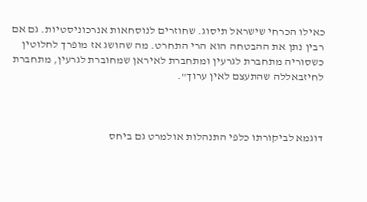כאילו הכרחי שישראל תיסוג. שחוזרים לנוסחאות אנרכוניסטיות. גם אם רבין נתן את ההבטחה הוא הרי התחרט. מה שהושג אז מופרך לחלוטין כשסוריה מתחברת לגרעין ומתחברת לאיראן שמחוברת לגרעין, מתחברת לחיזבאללה שהתעצם לאין ערוך".



דוגמא לביקורתו כלפי התנהלות אולמרט גם ביחס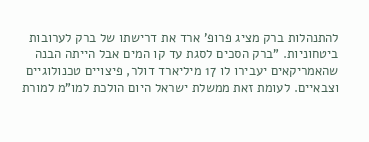להתנהלות ברק מציג פרופ' ארד את דרישתו של ברק לערובות ביטחוניות. "ברק הסכים לסגת עד קו המים אבל הייתה הבנה שהאמריקאים יעבירו לו 17 מיליארד דולר, פיצויים טכנולוגיים וצבאיים. לעומת זאת ממשלת ישראל היום הולכת למו"מ למורת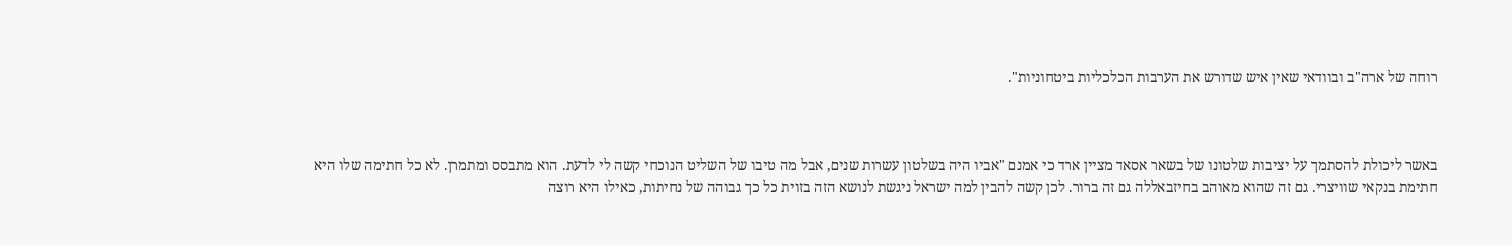רוחה של ארה"ב ובוודאי שאין איש שדורש את הערבות הכלכליות ביטחוניות".



באשר ליכולת להסתמך על יציבות שלטונו של בשאר אסאד מציין ארד כי אמנם "אביו היה בשלטון עשרות שנים, אבל מה טיבו של השליט הנוכחי קשה לי לדעת. הוא מתבסס ומתמרן. לא כל חתימה שלו היא חתימת בנקאי שוויצרי. גם זה שהוא מאוהב בחיזבאללה גם זה ברור. לכן קשה להבין למה ישראל ניגשת לנושא הזה בזוית כל כך גבוהה של נחיתות, כאילו היא רוצה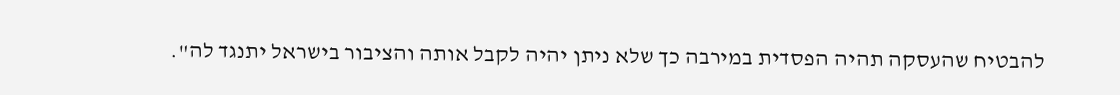להבטיח שהעסקה תהיה הפסדית במירבה כך שלא ניתן יהיה לקבל אותה והציבור בישראל יתנגד לה".